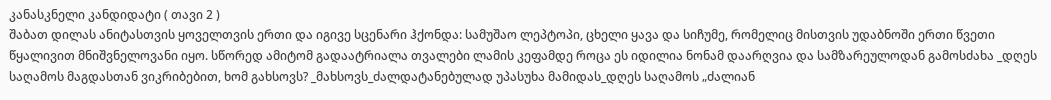კანასკნელი კანდიდატი ( თავი 2 )
შაბათ დილას ანიტასთვის ყოველთვის ერთი და იგივე სცენარი ჰქონდა: სამუშაო ლეპტოპი, ცხელი ყავა და სიჩუმე, რომელიც მისთვის უდაბნოში ერთი წვეთი წყალივით მნიშვნელოვანი იყო. სწორედ ამიტომ გადაატრიალა თვალები ლამის კეფამდე როცა ეს იდილია ნონამ დაარღვია და სამზარეულოდან გამოსძახა _დღეს საღამოს მაგდასთან ვიკრიბებით, ხომ გახსოვს? _მახსოვს_ძალდატანებულად უპასუხა მამიდას_დღეს საღამოს „ძალიან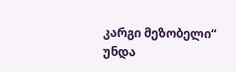კარგი მეზობელი“ უნდა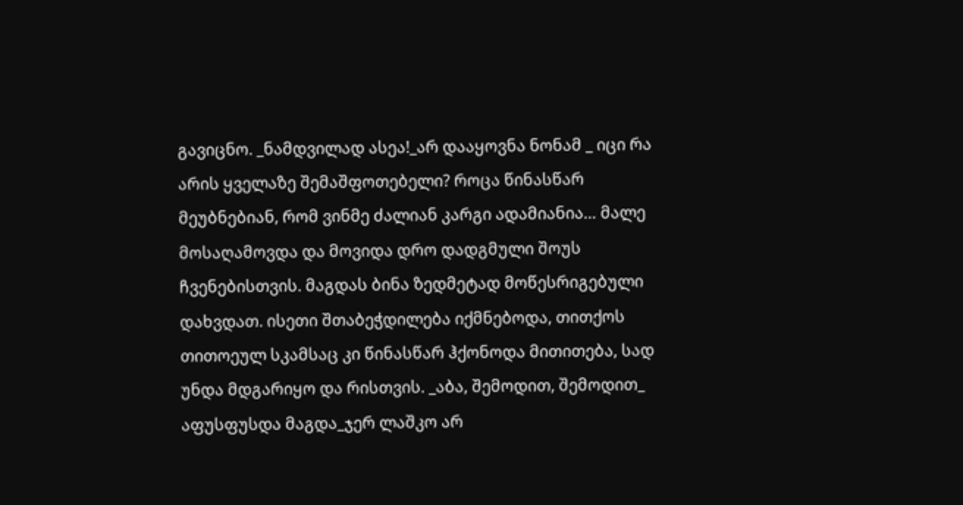გავიცნო. _ნამდვილად ასეა!_არ დააყოვნა ნონამ _ იცი რა არის ყველაზე შემაშფოთებელი? როცა წინასწარ მეუბნებიან, რომ ვინმე ძალიან კარგი ადამიანია… მალე მოსაღამოვდა და მოვიდა დრო დადგმული შოუს ჩვენებისთვის. მაგდას ბინა ზედმეტად მოწესრიგებული დახვდათ. ისეთი შთაბეჭდილება იქმნებოდა, თითქოს თითოეულ სკამსაც კი წინასწარ ჰქონოდა მითითება, სად უნდა მდგარიყო და რისთვის. _აბა, შემოდით, შემოდით_ აფუსფუსდა მაგდა_ჯერ ლაშკო არ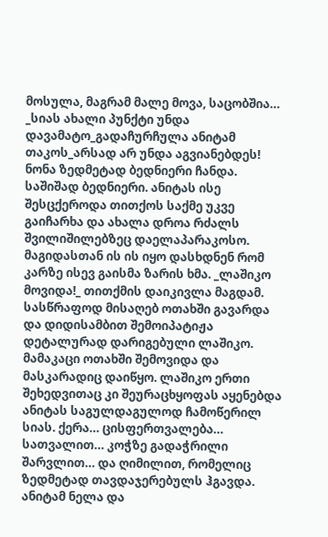მოსულა, მაგრამ მალე მოვა, საცობშია… _სიას ახალი პუნქტი უნდა დავამატო_გადაჩურჩულა ანიტამ თაკოს_არსად არ უნდა აგვიანებდეს! ნონა ზედმეტად ბედნიერი ჩანდა. საშიშად ბედნიერი. ანიტას ისე შესცქეროდა თითქოს საქმე უკვე გაიჩარხა და ახალა დროა რძალს შვილიშილებზეც დაელაპარაკოსო. მაგიდასთან ის ის იყო დასხდნენ რომ კარზე ისევ გაისმა ზარის ხმა. _ლაშიკო მოვიდა!_ თითქმის დაიკივლა მაგდამ. სასწრაფოდ მისაღებ ოთახში გავარდა და დიდისამბით შემოიპატიჟა დეტალურად დარიგებული ლაშიკო. მამაკაცი ოთახში შემოვიდა და მასკარადიც დაიწყო. ლაშიკო ერთი შეხედვითაც კი შეურაცხყოფას აყენებდა ანიტას საგულდაგულოდ ჩამოწერილ სიას. ქერა… ცისფერთვალება… სათვალით… კოჭზე გადაჭრილი შარვლით… და ღიმილით, რომელიც ზედმეტად თავდაჯერებულს ჰგავდა. ანიტამ ნელა და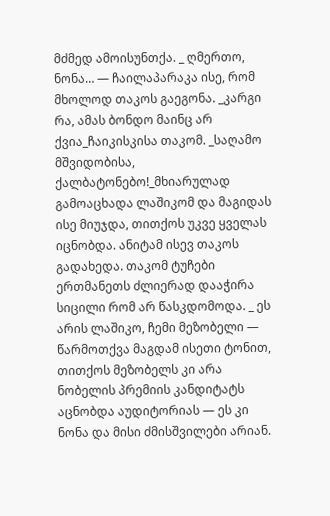მძმედ ამოისუნთქა. _ ღმერთო, ნონა… — ჩაილაპარაკა ისე, რომ მხოლოდ თაკოს გაეგონა. _კარგი რა, ამას ბონდო მაინც არ ქვია_ჩაიკისკისა თაკომ. _საღამო მშვიდობისა, ქალბატონებო!_მხიარულად გამოაცხადა ლაშიკომ და მაგიდას ისე მიუჯდა, თითქოს უკვე ყველას იცნობდა. ანიტამ ისევ თაკოს გადახედა. თაკომ ტუჩები ერთმანეთს ძლიერად დააჭირა სიცილი რომ არ წასკდომოდა. _ ეს არის ლაშიკო, ჩემი მეზობელი — წარმოთქვა მაგდამ ისეთი ტონით, თითქოს მეზობელს კი არა ნობელის პრემიის კანდიტატს აცნობდა აუდიტორიას — ეს კი ნონა და მისი ძმისშვილები არიან.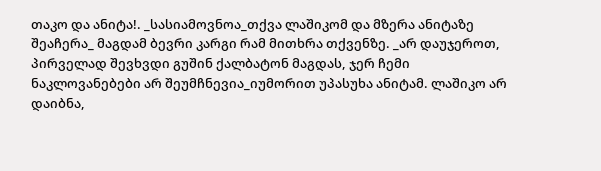თაკო და ანიტა!. _სასიამოვნოა_თქვა ლაშიკომ და მზერა ანიტაზე შეაჩერა_ მაგდამ ბევრი კარგი რამ მითხრა თქვენზე. _არ დაუჯეროთ, პირველად შევხვდი გუშინ ქალბატონ მაგდას, ჯერ ჩემი ნაკლოვანებები არ შეუმჩნევია_იუმორით უპასუხა ანიტამ. ლაშიკო არ დაიბნა,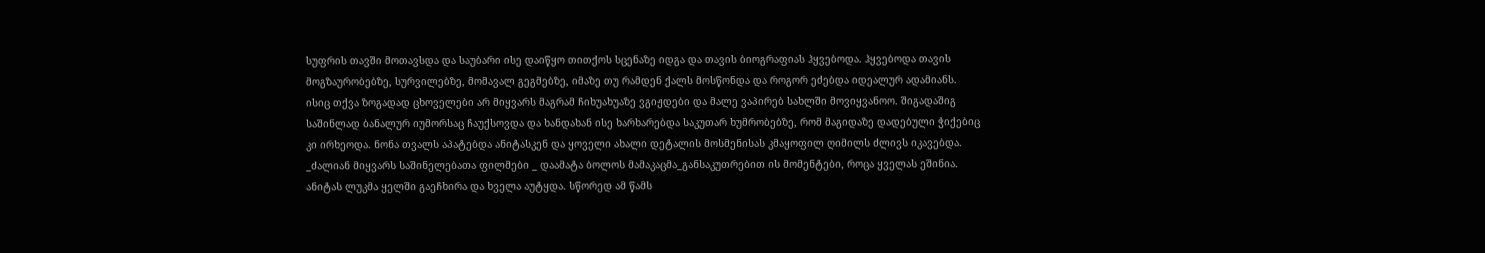სუფრის თავში მოთავსდა და საუბარი ისე დაიწყო თითქოს სცენაზე იდგა და თავის ბიოგრაფიას ჰყვებოდა. ჰყვებოდა თავის მოგზაურობებზე, სურვილებზე, მომავალ გეგმებზე, იმაზე თუ რამდენ ქალს მოსწონდა და როგორ ეძებდა იდეალურ ადამიანს. ისიც თქვა ზოგადად ცხოველები არ მიყვარს მაგრამ ჩიხუახუაზე ვგიჟდები და მალე ვაპირებ სახლში მოვიყვანოო. შიგადაშიგ საშინლად ბანალურ იუმორსაც ჩაუქსოვდა და ხანდახან ისე ხარხარებდა საკუთარ ხუმრობებზე, რომ მაგიდაზე დადებული ჭიქებიც კი ირხეოდა. ნონა თვალს აპატებდა ანიტასკენ და ყოველი ახალი დეტალის მოსმენისას კმაყოფილ ღიმილს ძლივს იკავებდა. _ძალიან მიყვარს საშინელებათა ფილმები _ დაამატა ბოლოს მამაკაცმა_განსაკუთრებით ის მომენტები, როცა ყველას ეშინია. ანიტას ლუკმა ყელში გაეჩხირა და ხველა აუტყდა. სწორედ ამ წამს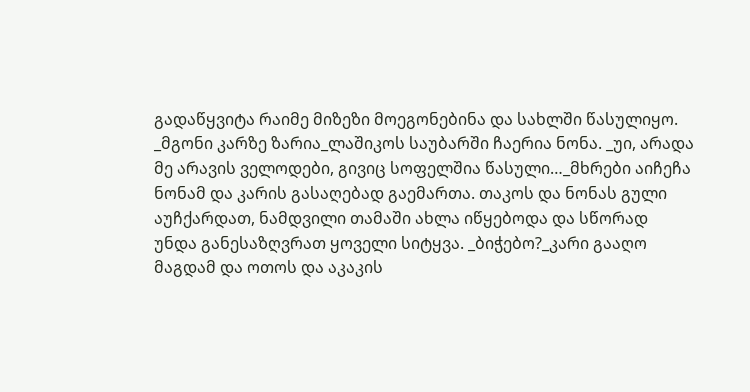გადაწყვიტა რაიმე მიზეზი მოეგონებინა და სახლში წასულიყო. _მგონი კარზე ზარია_ლაშიკოს საუბარში ჩაერია ნონა. _უი, არადა მე არავის ველოდები, გივიც სოფელშია წასული…_მხრები აიჩეჩა ნონამ და კარის გასაღებად გაემართა. თაკოს და ნონას გული აუჩქარდათ, ნამდვილი თამაში ახლა იწყებოდა და სწორად უნდა განესაზღვრათ ყოველი სიტყვა. _ბიჭებო?_კარი გააღო მაგდამ და ოთოს და აკაკის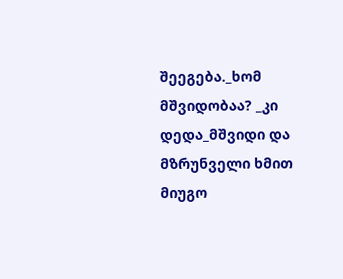შეეგება._ხომ მშვიდობაა? _კი დედა_მშვიდი და მზრუნველი ხმით მიუგო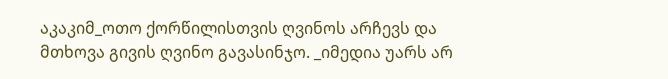აკაკიმ_ოთო ქორწილისთვის ღვინოს არჩევს და მთხოვა გივის ღვინო გავასინჯო. _იმედია უარს არ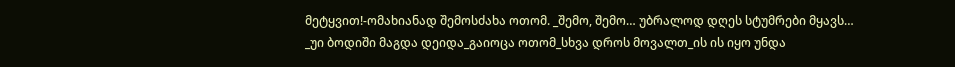მეტყვით!-ომახიანად შემოსძახა ოთომ. _შემო, შემო… უბრალოდ დღეს სტუმრები მყავს… _უი ბოდიში მაგდა დეიდა_გაიოცა ოთომ_სხვა დროს მოვალთ_ის ის იყო უნდა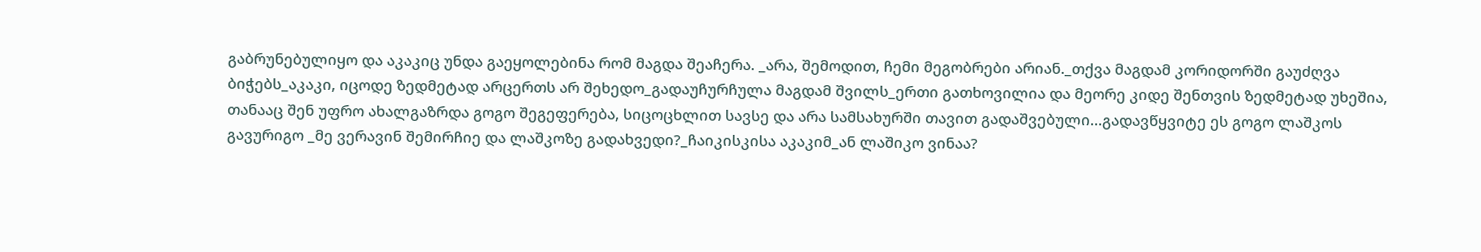გაბრუნებულიყო და აკაკიც უნდა გაეყოლებინა რომ მაგდა შეაჩერა. _არა, შემოდით, ჩემი მეგობრები არიან._თქვა მაგდამ კორიდორში გაუძღვა ბიჭებს_აკაკი, იცოდე ზედმეტად არცერთს არ შეხედო_გადაუჩურჩულა მაგდამ შვილს_ერთი გათხოვილია და მეორე კიდე შენთვის ზედმეტად უხეშია, თანააც შენ უფრო ახალგაზრდა გოგო შეგეფერება, სიცოცხლით სავსე და არა სამსახურში თავით გადაშვებული…გადავწყვიტე ეს გოგო ლაშკოს გავურიგო _მე ვერავინ შემირჩიე და ლაშკოზე გადახვედი?_ჩაიკისკისა აკაკიმ_ან ლაშიკო ვინაა?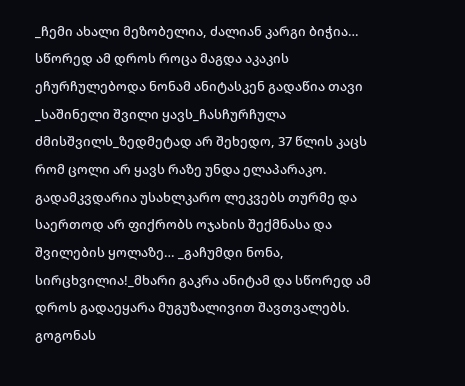_ჩემი ახალი მეზობელია, ძალიან კარგი ბიჭია… სწორედ ამ დროს როცა მაგდა აკაკის ეჩურჩულებოდა ნონამ ანიტასკენ გადაწია თავი _საშინელი შვილი ყავს_ჩასჩურჩულა ძმისშვილს_ზედმეტად არ შეხედო, 37 წლის კაცს რომ ცოლი არ ყავს რაზე უნდა ელაპარაკო. გადამკვდარია უსახლკარო ლეკვებს თურმე და საერთოდ არ ფიქრობს ოჯახის შექმნასა და შვილების ყოლაზე… _გაჩუმდი ნონა, სირცხვილია!_მხარი გაკრა ანიტამ და სწორედ ამ დროს გადაეყარა მუგუზალივით შავთვალებს. გოგონას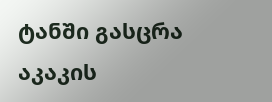ტანში გასცრა აკაკის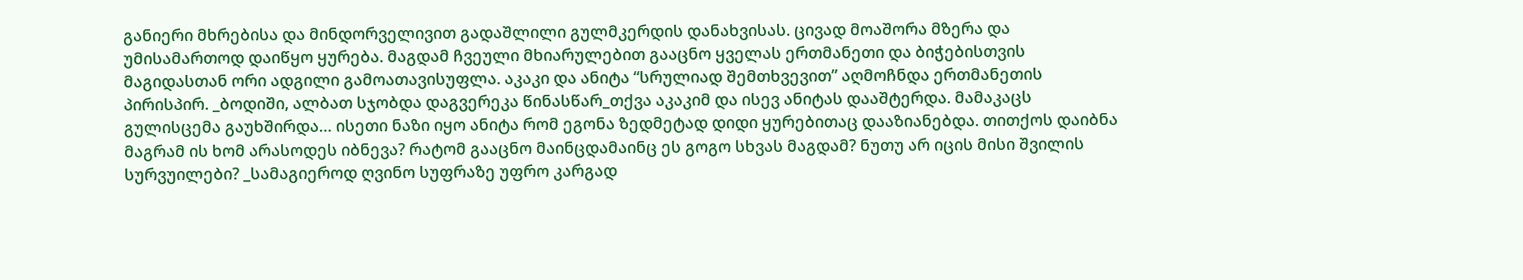განიერი მხრებისა და მინდორველივით გადაშლილი გულმკერდის დანახვისას. ცივად მოაშორა მზერა და უმისამართოდ დაიწყო ყურება. მაგდამ ჩვეული მხიარულებით გააცნო ყველას ერთმანეთი და ბიჭებისთვის მაგიდასთან ორი ადგილი გამოათავისუფლა. აკაკი და ანიტა “სრულიად შემთხვევით” აღმოჩნდა ერთმანეთის პირისპირ. _ბოდიში, ალბათ სჯობდა დაგვერეკა წინასწარ_თქვა აკაკიმ და ისევ ანიტას დააშტერდა. მამაკაცს გულისცემა გაუხშირდა… ისეთი ნაზი იყო ანიტა რომ ეგონა ზედმეტად დიდი ყურებითაც დააზიანებდა. თითქოს დაიბნა მაგრამ ის ხომ არასოდეს იბნევა? რატომ გააცნო მაინცდამაინც ეს გოგო სხვას მაგდამ? ნუთუ არ იცის მისი შვილის სურვუილები? _სამაგიეროდ ღვინო სუფრაზე უფრო კარგად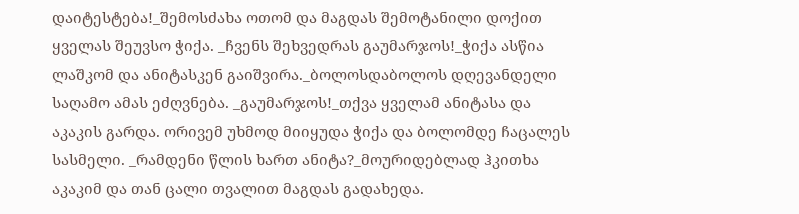დაიტესტება!_შემოსძახა ოთომ და მაგდას შემოტანილი დოქით ყველას შეუვსო ჭიქა. _ჩვენს შეხვედრას გაუმარჯოს!_ჭიქა ასწია ლაშკომ და ანიტასკენ გაიშვირა._ბოლოსდაბოლოს დღევანდელი საღამო ამას ეძღვნება. _გაუმარჯოს!_თქვა ყველამ ანიტასა და აკაკის გარდა. ორივემ უხმოდ მიიყუდა ჭიქა და ბოლომდე ჩაცალეს სასმელი. _რამდენი წლის ხართ ანიტა?_მოურიდებლად ჰკითხა აკაკიმ და თან ცალი თვალით მაგდას გადახედა.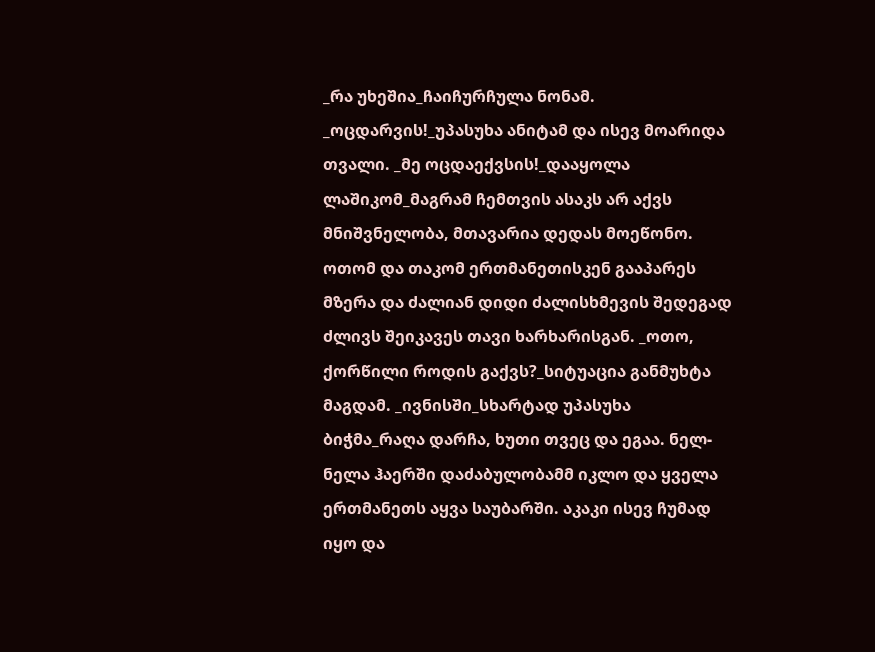_რა უხეშია_ჩაიჩურჩულა ნონამ. _ოცდარვის!_უპასუხა ანიტამ და ისევ მოარიდა თვალი. _მე ოცდაექვსის!_დააყოლა ლაშიკომ_მაგრამ ჩემთვის ასაკს არ აქვს მნიშვნელობა, მთავარია დედას მოეწონო. ოთომ და თაკომ ერთმანეთისკენ გააპარეს მზერა და ძალიან დიდი ძალისხმევის შედეგად ძლივს შეიკავეს თავი ხარხარისგან. _ოთო, ქორწილი როდის გაქვს?_სიტუაცია განმუხტა მაგდამ. _ივნისში_სხარტად უპასუხა ბიჭმა_რაღა დარჩა, ხუთი თვეც და ეგაა. ნელ-ნელა ჰაერში დაძაბულობამმ იკლო და ყველა ერთმანეთს აყვა საუბარში. აკაკი ისევ ჩუმად იყო და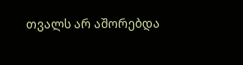თვალს არ აშორებდა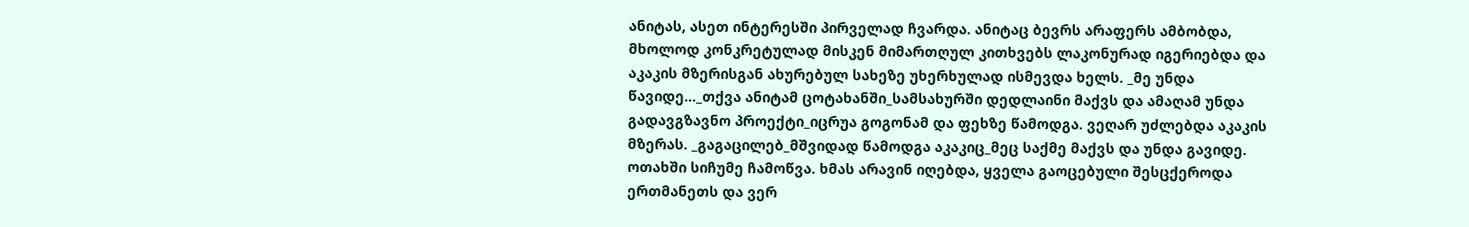ანიტას, ასეთ ინტერესში პირველად ჩვარდა. ანიტაც ბევრს არაფერს ამბობდა, მხოლოდ კონკრეტულად მისკენ მიმართღულ კითხვებს ლაკონურად იგერიებდა და აკაკის მზერისგან ახურებულ სახეზე უხერხულად ისმევდა ხელს. _მე უნდა წავიდე…_თქვა ანიტამ ცოტახანში_სამსახურში დედლაინი მაქვს და ამაღამ უნდა გადავგზავნო პროექტი_იცრუა გოგონამ და ფეხზე წამოდგა. ვეღარ უძლებდა აკაკის მზერას. _გაგაცილებ_მშვიდად წამოდგა აკაკიც_მეც საქმე მაქვს და უნდა გავიდე. ოთახში სიჩუმე ჩამოწვა. ხმას არავინ იღებდა, ყველა გაოცებული შესცქეროდა ერთმანეთს და ვერ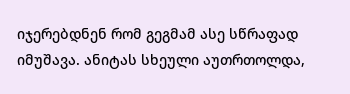იჯერებდნენ რომ გეგმამ ასე სწრაფად იმუშავა. ანიტას სხეული აუთრთოლდა,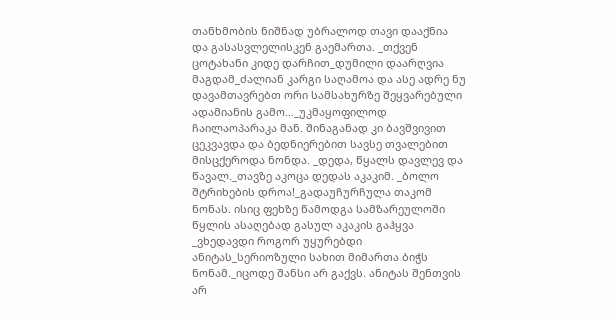თანხმობის ნიშნად უბრალოდ თავი დააქნია და გასასვლელისკენ გაემართა. _თქვენ ცოტახანი კიდე დარჩით_დუმილი დაარღვია მაგდამ_ძალიან კარგი საღამოა და ასე ადრე ნუ დავამთავრებთ ორი სამსახურზე შეყვარებული ადამიანის გამო…_უკმაყოფილოდ ჩაილაოპარაკა მან. შინაგანად კი ბავშვივით ცეკვავდა და ბედნიერებით სავსე თვალებით მისცქეროდა ნონდა. _დედა, წყალს დავლევ და წავალ._თავზე აკოცა დედას აკაკიმ. _ბოლო შტრიხების დროა!_გადაუჩურჩულა თაკომ ნონას. ისიც ფეხზე წამოდგა სამზარეულოში წყლის ასაღებად გასულ აკაკის გაჰყვა _ვხედავდი როგორ უყურებდი ანიტას_სერიოზული სახით მიმართა ბიჭს ნონამ._იცოდე შანსი არ გაქვს. ანიტას შენთვის არ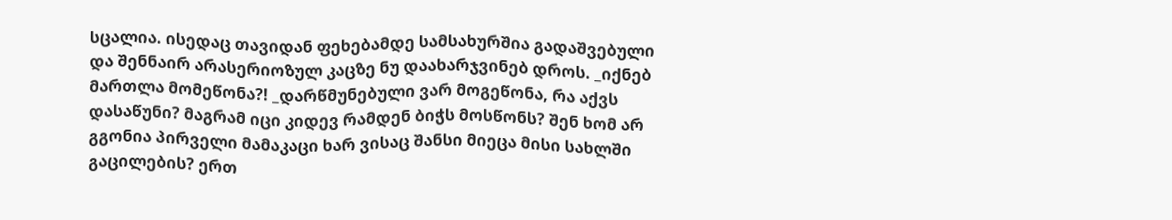სცალია. ისედაც თავიდან ფეხებამდე სამსახურშია გადაშვებული და შენნაირ არასერიოზულ კაცზე ნუ დაახარჯვინებ დროს. _იქნებ მართლა მომეწონა?! _დარწმუნებული ვარ მოგეწონა, რა აქვს დასაწუნი? მაგრამ იცი კიდევ რამდენ ბიჭს მოსწონს? შენ ხომ არ გგონია პირველი მამაკაცი ხარ ვისაც შანსი მიეცა მისი სახლში გაცილების? ერთ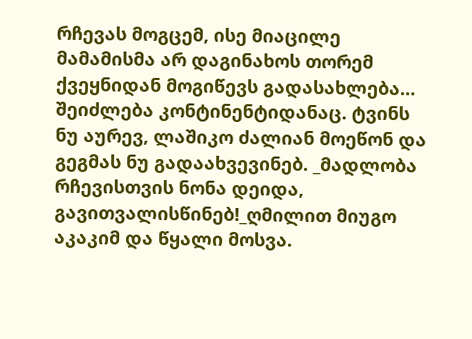რჩევას მოგცემ, ისე მიაცილე მამამისმა არ დაგინახოს თორემ ქვეყნიდან მოგიწევს გადასახლება… შეიძლება კონტინენტიდანაც. ტვინს ნუ აურევ, ლაშიკო ძალიან მოეწონ და გეგმას ნუ გადაახვევინებ. _მადლობა რჩევისთვის ნონა დეიდა, გავითვალისწინებ!_ღმილით მიუგო აკაკიმ და წყალი მოსვა.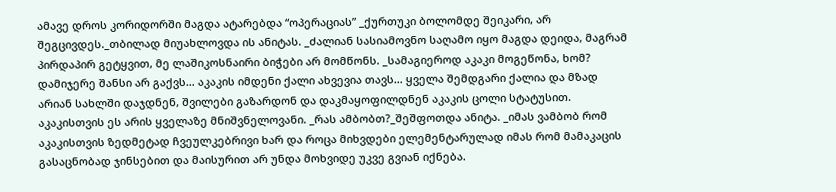ამავე დროს კორიდორში მაგდა ატარებდა “ოპერაციას” _ქურთუკი ბოლომდე შეიკარი, არ შეგცივდეს._თბილად მიუახლოვდა ის ანიტას. _ძალიან სასიამოვნო საღამო იყო მაგდა დეიდა, მაგრამ პირდაპირ გეტყვით, მე ლაშიკოსნაირი ბიჭები არ მომწონს. _სამაგიეროდ აკაკი მოგეწონა, ხომ? დამიჯერე შანსი არ გაქვს… აკაკის იმდენი ქალი ახვევია თავს… ყველა შემდგარი ქალია და მზად არიან სახლში დაჯდნენ, შვილები გაზარდონ და დაკმაყოფილდნენ აკაკის ცოლი სტატუსით. აკაკისთვის ეს არის ყველაზე მნიშვნელოვანი. _რას ამბობთ?_შეშფოთდა ანიტა. _იმას ვამბობ რომ აკაკისთვის ზედმეტად ჩვეულკებრივი ხარ და როცა მიხვდები ელემენტარულად იმას რომ მამაკაცის გასაცნობად ჯინსებით და მაისურით არ უნდა მოხვიდე უკვე გვიან იქნება.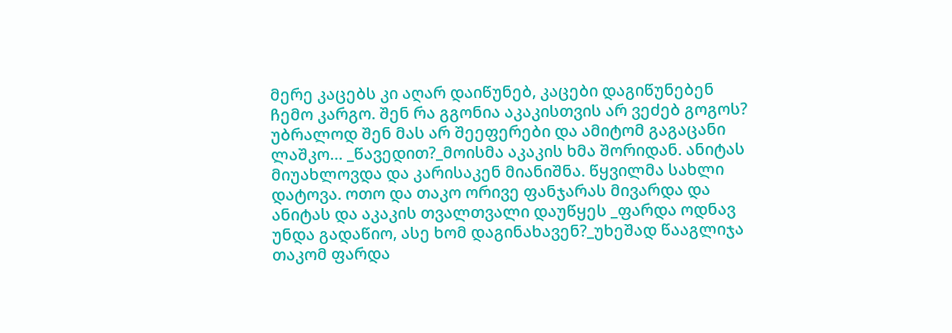მერე კაცებს კი აღარ დაიწუნებ, კაცები დაგიწუნებენ ჩემო კარგო. შენ რა გგონია აკაკისთვის არ ვეძებ გოგოს? უბრალოდ შენ მას არ შეეფერები და ამიტომ გაგაცანი ლაშკო… _წავედით?_მოისმა აკაკის ხმა შორიდან. ანიტას მიუახლოვდა და კარისაკენ მიანიშნა. წყვილმა სახლი დატოვა. ოთო და თაკო ორივე ფანჯარას მივარდა და ანიტას და აკაკის თვალთვალი დაუწყეს _ფარდა ოდნავ უნდა გადაწიო, ასე ხომ დაგინახავენ?_უხეშად წააგლიჯა თაკომ ფარდა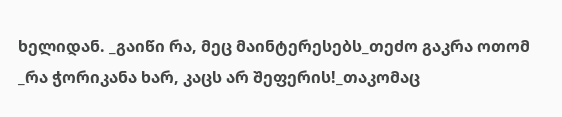ხელიდან. _გაიწი რა, მეც მაინტერესებს_თეძო გაკრა ოთომ _რა ჭორიკანა ხარ, კაცს არ შეფერის!_თაკომაც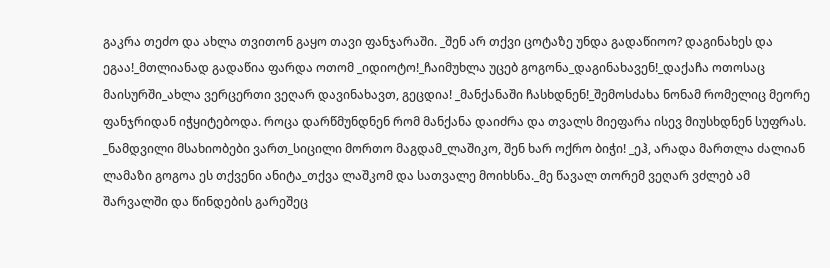გაკრა თეძო და ახლა თვითონ გაყო თავი ფანჯარაში. _შენ არ თქვი ცოტაზე უნდა გადაწიოო? დაგინახეს და ეგაა!_მთლიანად გადაწია ფარდა ოთომ _იდიოტო!_ჩაიმუხლა უცებ გოგონა_დაგინახავენ!_დაქაჩა ოთოსაც მაისურში_ახლა ვერცერთი ვეღარ დავინახავთ, გეცდია! _მანქანაში ჩასხდნენ!_შემოსძახა ნონამ რომელიც მეორე ფანჯრიდან იჭყიტებოდა. როცა დარწმუნდნენ რომ მანქანა დაიძრა და თვალს მიეფარა ისევ მიუსხდნენ სუფრას. _ნამდვილი მსახიობები ვართ_სიცილი მორთო მაგდამ_ლაშიკო, შენ ხარ ოქრო ბიჭი! _ეჰ, არადა მართლა ძალიან ლამაზი გოგოა ეს თქვენი ანიტა_თქვა ლაშკომ და სათვალე მოიხსნა._მე წავალ თორემ ვეღარ ვძლებ ამ შარვალში და წინდების გარეშეც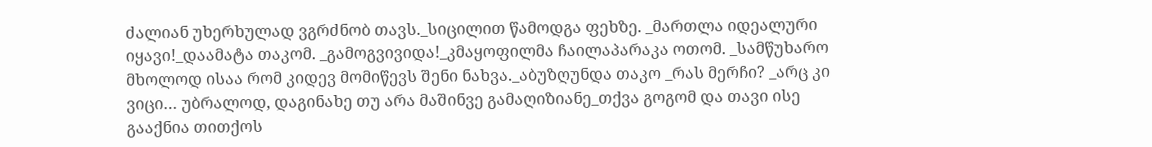ძალიან უხერხულად ვგრძნობ თავს._სიცილით წამოდგა ფეხზე. _მართლა იდეალური იყავი!_დაამატა თაკომ. _გამოგვივიდა!_კმაყოფილმა ჩაილაპარაკა ოთომ. _სამწუხარო მხოლოდ ისაა რომ კიდევ მომიწევს შენი ნახვა._აბუზღუნდა თაკო _რას მერჩი? _არც კი ვიცი… უბრალოდ, დაგინახე თუ არა მაშინვე გამაღიზიანე_თქვა გოგომ და თავი ისე გააქნია თითქოს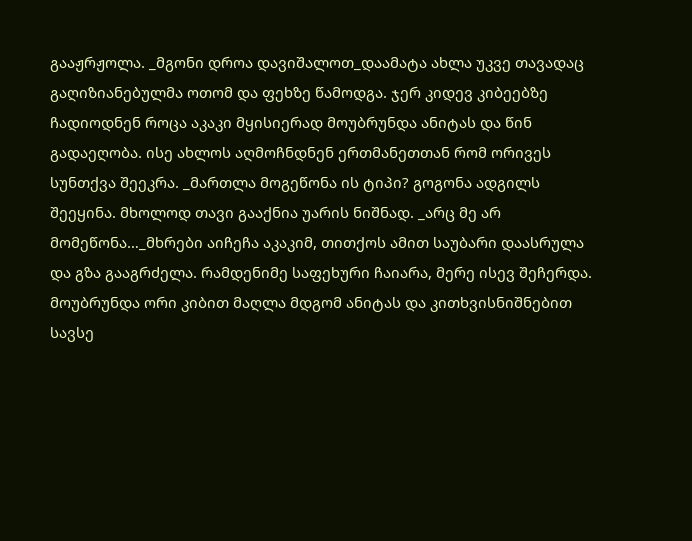გააჟრჟოლა. _მგონი დროა დავიშალოთ_დაამატა ახლა უკვე თავადაც გაღიზიანებულმა ოთომ და ფეხზე წამოდგა. ჯერ კიდევ კიბეებზე ჩადიოდნენ როცა აკაკი მყისიერად მოუბრუნდა ანიტას და წინ გადაეღობა. ისე ახლოს აღმოჩნდნენ ერთმანეთთან რომ ორივეს სუნთქვა შეეკრა. _მართლა მოგეწონა ის ტიპი? გოგონა ადგილს შეეყინა. მხოლოდ თავი გააქნია უარის ნიშნად. _არც მე არ მომეწონა…_მხრები აიჩეჩა აკაკიმ, თითქოს ამით საუბარი დაასრულა და გზა გააგრძელა. რამდენიმე საფეხური ჩაიარა, მერე ისევ შეჩერდა. მოუბრუნდა ორი კიბით მაღლა მდგომ ანიტას და კითხვისნიშნებით სავსე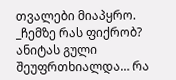თვალები მიაპყრო. _ჩემზე რას ფიქრობ? ანიტას გული შეუფრთხიალდა… რა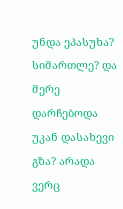უნდა ეპასუხა? სიმართლე? და მერე დარჩებოდა უკან დასახევი გზა? არადა ვერც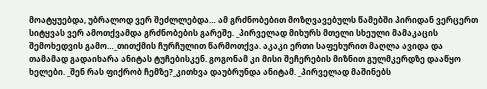მოატყუებდა, უბრალოდ ვერ შეძლლებდა… ამ გრძნობებით მოზღვავებულს წამებში პირიდან ვერცერთ სიტყვას ვერ ამოთქვამდა გრძნობების გარეშე. _პირველად მიხურს მთელი სხეული მამაკაცის შემოხედვის გამო…_თითქმის ჩურჩულით წარმოთქვა. აკაკი ერთი საფეხურით მაღლა ავიდა და თამამად გადაიხარა ანიტას ტუჩებისკენ. გოგონამ კი მისი შეჩერების მიზნით გულმკერდზე დააწყო ხელები. _შენ რას ფიქრობ ჩემზე?_კითხვა დაუბრუნდა ანიტამ. _პირველად მაშინებს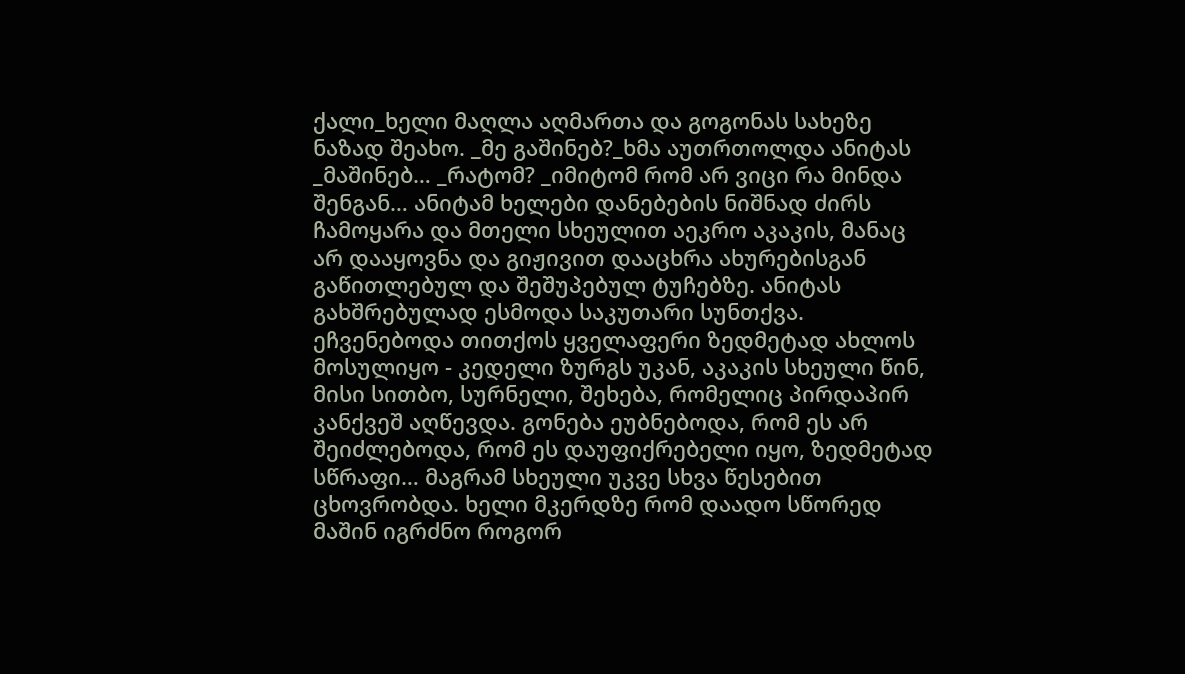ქალი_ხელი მაღლა აღმართა და გოგონას სახეზე ნაზად შეახო. _მე გაშინებ?_ხმა აუთრთოლდა ანიტას _მაშინებ… _რატომ? _იმიტომ რომ არ ვიცი რა მინდა შენგან… ანიტამ ხელები დანებების ნიშნად ძირს ჩამოყარა და მთელი სხეულით აეკრო აკაკის, მანაც არ დააყოვნა და გიჟივით დააცხრა ახურებისგან გაწითლებულ და შეშუპებულ ტუჩებზე. ანიტას გახშრებულად ესმოდა საკუთარი სუნთქვა. ეჩვენებოდა თითქოს ყველაფერი ზედმეტად ახლოს მოსულიყო - კედელი ზურგს უკან, აკაკის სხეული წინ, მისი სითბო, სურნელი, შეხება, რომელიც პირდაპირ კანქვეშ აღწევდა. გონება ეუბნებოდა, რომ ეს არ შეიძლებოდა, რომ ეს დაუფიქრებელი იყო, ზედმეტად სწრაფი… მაგრამ სხეული უკვე სხვა წესებით ცხოვრობდა. ხელი მკერდზე რომ დაადო სწორედ მაშინ იგრძნო როგორ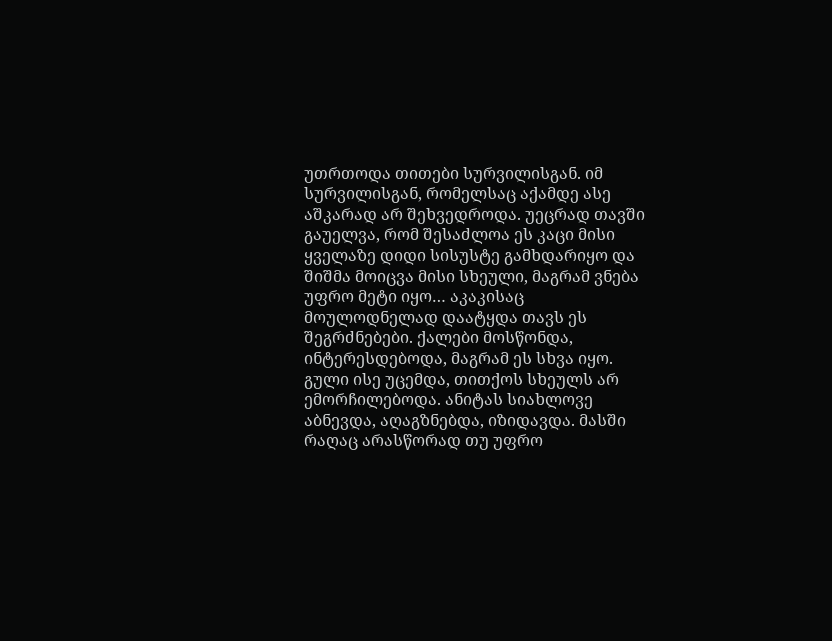უთრთოდა თითები სურვილისგან. იმ სურვილისგან, რომელსაც აქამდე ასე აშკარად არ შეხვედროდა. უეცრად თავში გაუელვა, რომ შესაძლოა ეს კაცი მისი ყველაზე დიდი სისუსტე გამხდარიყო და შიშმა მოიცვა მისი სხეული, მაგრამ ვნება უფრო მეტი იყო… აკაკისაც მოულოდნელად დაატყდა თავს ეს შეგრძნებები. ქალები მოსწონდა, ინტერესდებოდა, მაგრამ ეს სხვა იყო. გული ისე უცემდა, თითქოს სხეულს არ ემორჩილებოდა. ანიტას სიახლოვე აბნევდა, აღაგზნებდა, იზიდავდა. მასში რაღაც არასწორად თუ უფრო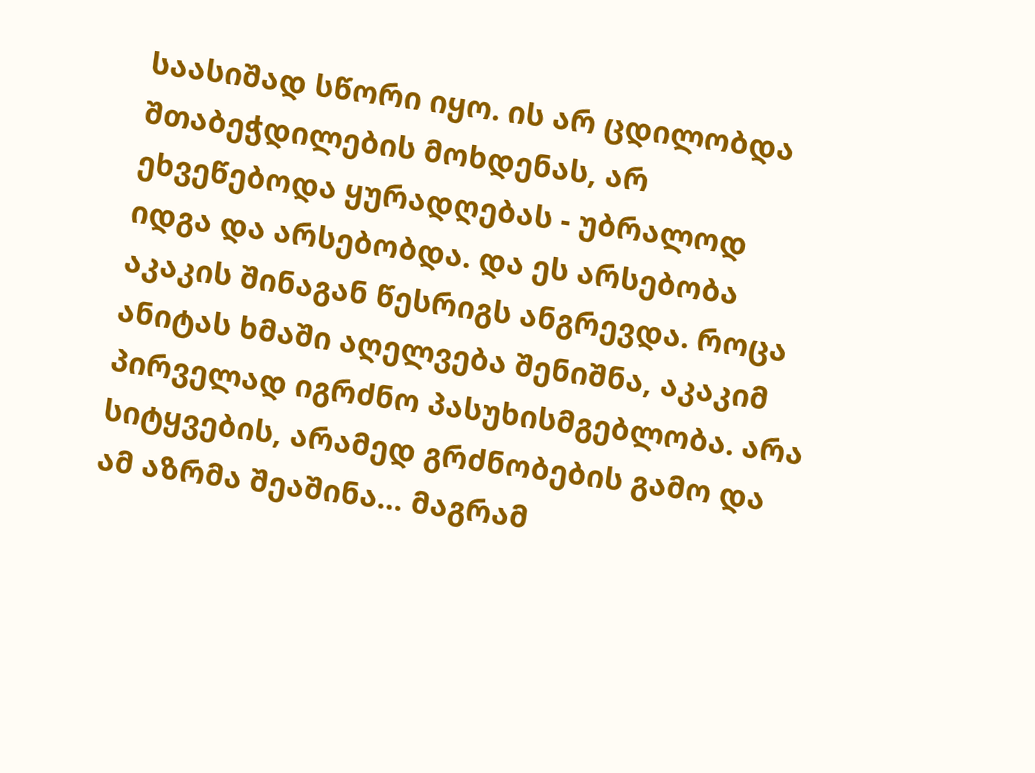საასიშად სწორი იყო. ის არ ცდილობდა შთაბეჭდილების მოხდენას, არ ეხვეწებოდა ყურადღებას - უბრალოდ იდგა და არსებობდა. და ეს არსებობა აკაკის შინაგან წესრიგს ანგრევდა. როცა ანიტას ხმაში აღელვება შენიშნა, აკაკიმ პირველად იგრძნო პასუხისმგებლობა. არა სიტყვების, არამედ გრძნობების გამო და ამ აზრმა შეაშინა… მაგრამ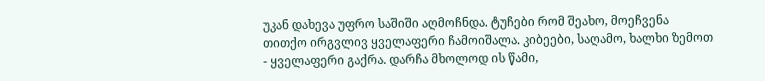უკან დახევა უფრო საშიში აღმოჩნდა. ტუჩები რომ შეახო, მოეჩვენა თითქო ირგვლივ ყველაფერი ჩამოიშალა. კიბეები, საღამო, ხალხი ზემოთ - ყველაფერი გაქრა. დარჩა მხოლოდ ის წამი,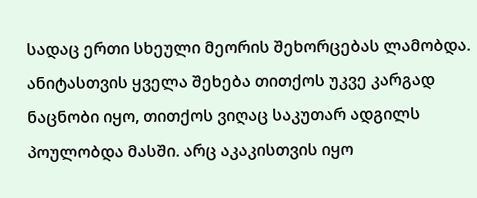სადაც ერთი სხეული მეორის შეხორცებას ლამობდა. ანიტასთვის ყველა შეხება თითქოს უკვე კარგად ნაცნობი იყო, თითქოს ვიღაც საკუთარ ადგილს პოულობდა მასში. არც აკაკისთვის იყო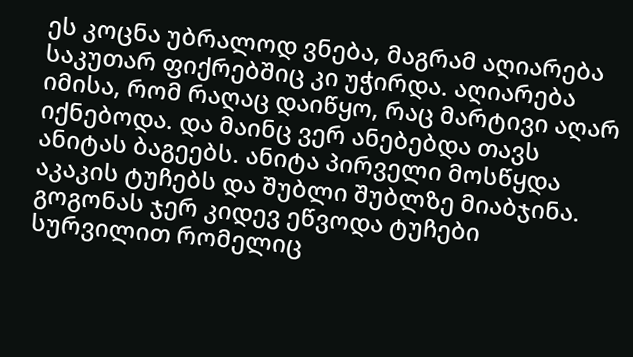ეს კოცნა უბრალოდ ვნება, მაგრამ აღიარება საკუთარ ფიქრებშიც კი უჭირდა. აღიარება იმისა, რომ რაღაც დაიწყო, რაც მარტივი აღარ იქნებოდა. და მაინც ვერ ანებებდა თავს ანიტას ბაგეებს. ანიტა პირველი მოსწყდა აკაკის ტუჩებს და შუბლი შუბლზე მიაბჯინა. გოგონას ჯერ კიდევ ეწვოდა ტუჩები სურვილით რომელიც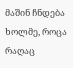მაშინ ჩნდება ხოლმე, როცა რაღაც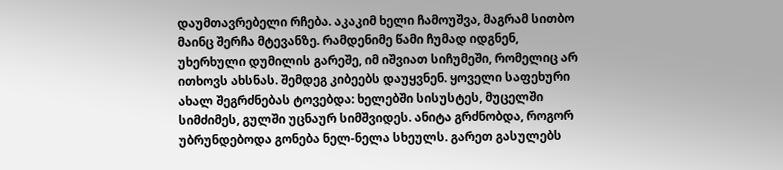დაუმთავრებელი რჩება. აკაკიმ ხელი ჩამოუშვა, მაგრამ სითბო მაინც შერჩა მტევანზე. რამდენიმე წამი ჩუმად იდგნენ, უხერხული დუმილის გარეშე, იმ იშვიათ სიჩუმეში, რომელიც არ ითხოვს ახსნას. შემდეგ კიბეებს დაუყვნენ. ყოველი საფეხური ახალ შეგრძნებას ტოვებდა: ხელებში სისუსტეს, მუცელში სიმძიმეს, გულში უცნაურ სიმშვიდეს. ანიტა გრძნობდა, როგორ უბრუნდებოდა გონება ნელ-ნელა სხეულს. გარეთ გასულებს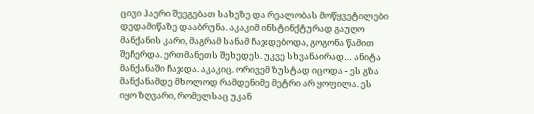ცივი ჰაერი შეეგებათ სახეზე და რეალობას მოწყვეტილები დედამიწაზე დააბრუნა. აკაკიმ ინსტინქტურად გაუღო მანქანის კარი, მაგრამ სანამ ჩაჯდებოდა, გოგონა წამით შეჩერდა. ერთმანეთს შეხედეს. უკვე სხვანაირად… ანიტა მანქანაში ჩაჯდა. აკაკიც. ორივემ ზუსტად იცოდა - ეს გზა მანქანამდე მხოლოდ რამდენიმე მეტრი არ ყოფილა. ეს იყო ზღვარი, რომელსაც უკან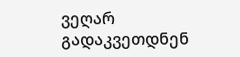ვეღარ გადაკვეთდნენ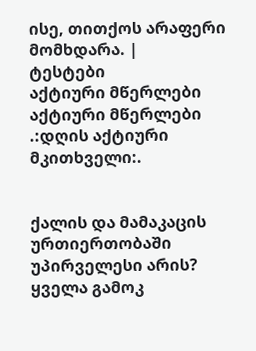ისე, თითქოს არაფერი მომხდარა. |
ტესტები
აქტიური მწერლები
აქტიური მწერლები
.:დღის აქტიური მკითხველი:.


ქალის და მამაკაცის ურთიერთობაში უპირველესი არის?
ყველა გამოკ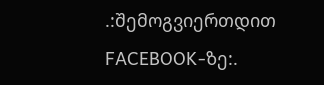.:შემოგვიერთდით FACEBOOK-ზე:.